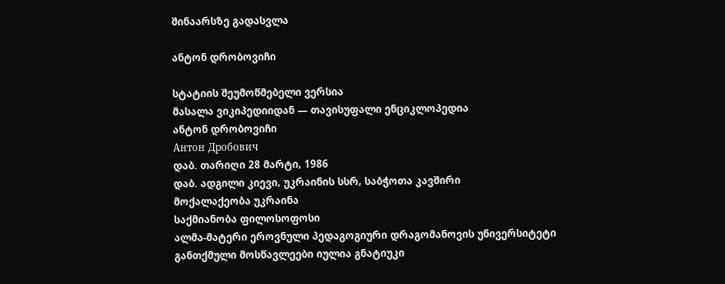შინაარსზე გადასვლა

ანტონ დრობოვიჩი

სტატიის შეუმოწმებელი ვერსია
მასალა ვიკიპედიიდან — თავისუფალი ენციკლოპედია
ანტონ დრობოვიჩი
Антон Дробович
დაბ. თარიღი 28 მარტი, 1986
დაბ. ადგილი კიევი, უკრაინის სსრ, საბჭოთა კავშირი
მოქალაქეობა უკრაინა
საქმიანობა ფილოსოფოსი
ალმა-მატერი ეროვნული პედაგოგიური დრაგომანოვის უნივერსიტეტი
განთქმული მოსწავლეები იულია გნატიუკი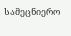სამეცნიერო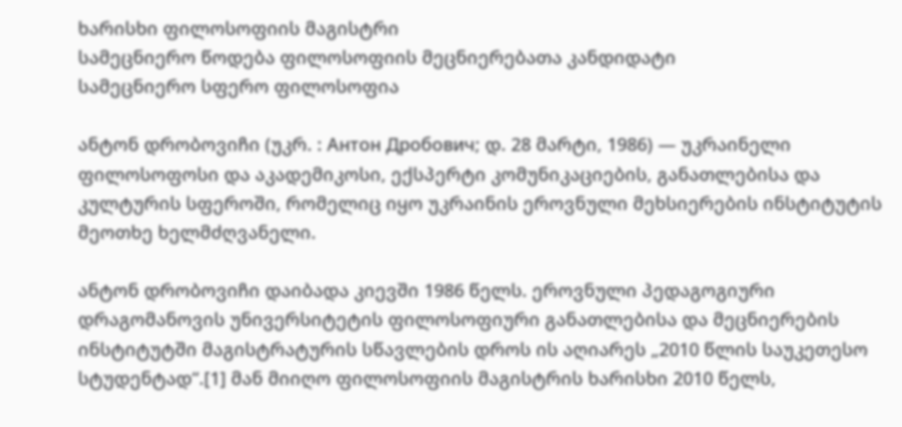ხარისხი ფილოსოფიის მაგისტრი
სამეცნიერო წოდება ფილოსოფიის მეცნიერებათა კანდიდატი
სამეცნიერო სფერო ფილოსოფია

ანტონ დრობოვიჩი (უკრ. : Антон Дробович; დ. 28 მარტი, 1986) — უკრაინელი ფილოსოფოსი და აკადემიკოსი, ექსპერტი კომუნიკაციების, განათლებისა და კულტურის სფეროში, რომელიც იყო უკრაინის ეროვნული მეხსიერების ინსტიტუტის მეოთხე ხელმძღვანელი.

ანტონ დრობოვიჩი დაიბადა კიევში 1986 წელს. ეროვნული პედაგოგიური დრაგომანოვის უნივერსიტეტის ფილოსოფიური განათლებისა და მეცნიერების ინსტიტუტში მაგისტრატურის სწავლების დროს ის აღიარეს „2010 წლის საუკეთესო სტუდენტად“.[1] მან მიიღო ფილოსოფიის მაგისტრის ხარისხი 2010 წელს,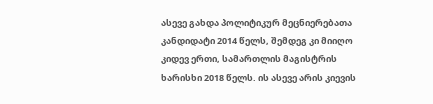ასევე გახდა პოლიტიკურ მეცნიერებათა კანდიდატი 2014 წელს, შემდეგ კი მიიღო კიდევ ერთი, სამართლის მაგისტრის ხარისხი 2018 წელს. ის ასევე არის კიევის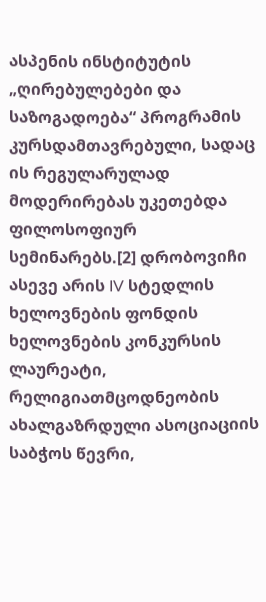ასპენის ინსტიტუტის „ღირებულებები და საზოგადოება“ პროგრამის კურსდამთავრებული, სადაც ის რეგულარულად მოდერირებას უკეთებდა ფილოსოფიურ სემინარებს.[2] დრობოვიჩი ასევე არის IV სტედლის ხელოვნების ფონდის ხელოვნების კონკურსის ლაურეატი, რელიგიათმცოდნეობის ახალგაზრდული ასოციაციის საბჭოს წევრი,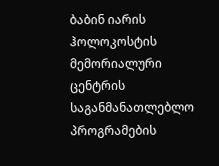ბაბინ იარის ჰოლოკოსტის მემორიალური ცენტრის საგანმანათლებლო პროგრამების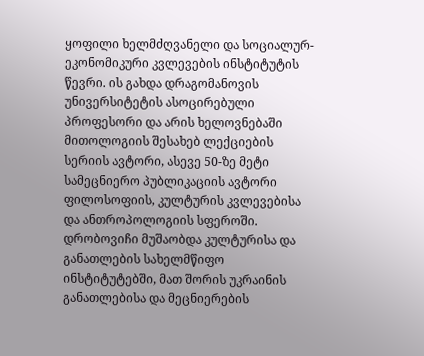ყოფილი ხელმძღვანელი და სოციალურ-ეკონომიკური კვლევების ინსტიტუტის წევრი. ის გახდა დრაგომანოვის უნივერსიტეტის ასოცირებული პროფესორი და არის ხელოვნებაში მითოლოგიის შესახებ ლექციების სერიის ავტორი, ასევე 50-ზე მეტი სამეცნიერო პუბლიკაციის ავტორი ფილოსოფიის, კულტურის კვლევებისა და ანთროპოლოგიის სფეროში. დრობოვიჩი მუშაობდა კულტურისა და განათლების სახელმწიფო ინსტიტუტებში, მათ შორის უკრაინის განათლებისა და მეცნიერების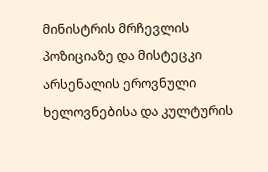მინისტრის მრჩევლის პოზიციაზე და მისტეცკი არსენალის ეროვნული ხელოვნებისა და კულტურის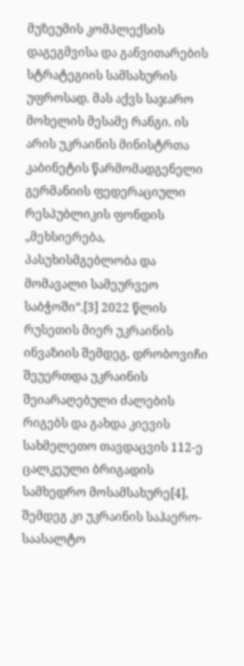მუზეუმის კომპლექსის დაგეგმვისა და განვითარების სტრატეგიის სამსახურის უფროსად. მას აქვს საჯარო მოხელის მესამე რანგი. ის არის უკრაინის მინისტრთა კაბინეტის წარმომადგენელი გერმანიის ფედერაციული რესპუბლიკის ფონდის „მეხსიერება, პასუხისმგებლობა და მომავალი სამეურვეო საბჭოში“.[3] 2022 წლის რუსეთის მიერ უკრაინის ინვაზიის შემდეგ, დრობოვიჩი შეუერთდა უკრაინის შეიარაღებული ძალების რიგებს და გახდა კიევის სახმელეთო თავდაცვის 112-ე ცალკეული ბრიგადის სამხედრო მოსამსახურე[4], შემდეგ კი უკრაინის საჰაერო-საასალტო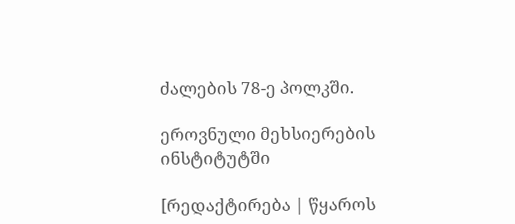ძალების 78-ე პოლკში.

ეროვნული მეხსიერების ინსტიტუტში

[რედაქტირება | წყაროს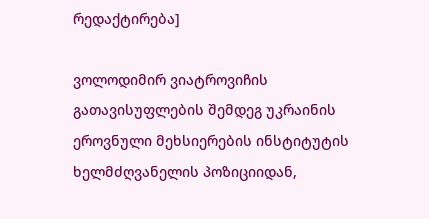რედაქტირება]

ვოლოდიმირ ვიატროვიჩის გათავისუფლების შემდეგ უკრაინის ეროვნული მეხსიერების ინსტიტუტის ხელმძღვანელის პოზიციიდან,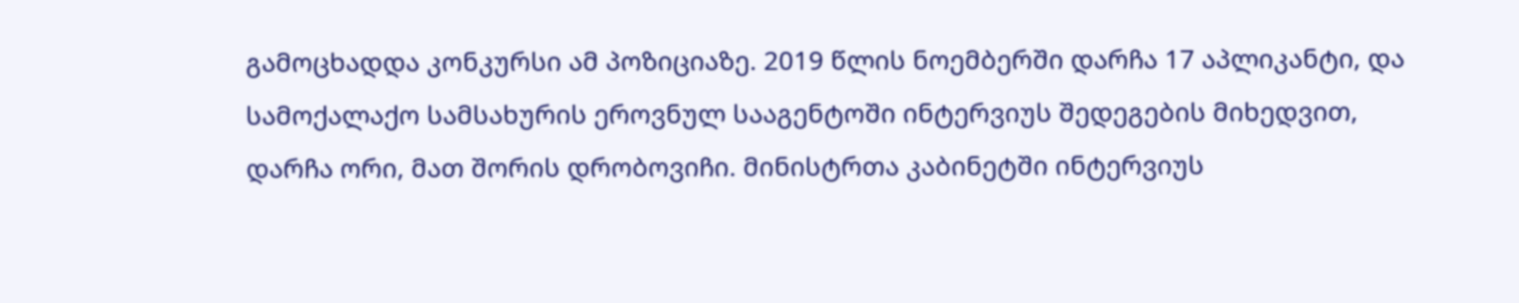გამოცხადდა კონკურსი ამ პოზიციაზე. 2019 წლის ნოემბერში დარჩა 17 აპლიკანტი, და სამოქალაქო სამსახურის ეროვნულ სააგენტოში ინტერვიუს შედეგების მიხედვით, დარჩა ორი, მათ შორის დრობოვიჩი. მინისტრთა კაბინეტში ინტერვიუს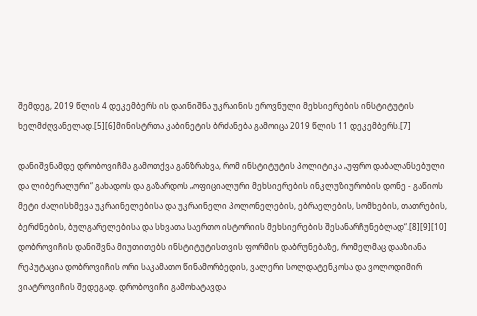შემდეგ, 2019 წლის 4 დეკემბერს ის დაინიშნა უკრაინის ეროვნული მეხსიერების ინსტიტუტის ხელმძღვანელად.[5][6]მინისტრთა კაბინეტის ბრძანება გამოიცა 2019 წლის 11 დეკემბერს.[7]

დანიშვნამდე დრობოვიჩმა გამოთქვა განზრახვა, რომ ინსტიტუტის პოლიტიკა „უფრო დაბალანსებული და ლიბერალური“ გახადოს და გაზარდოს „ოფიციალური მეხსიერების ინკლუზიურობის დონე - გაწიოს მეტი ძალისხმევა უკრაინელებისა და უკრაინელი პოლონელების, ებრაელების, სომხების, თათრების, ბერძნების, ბულგარელებისა და სხვათა საერთო ისტორიის მეხსიერების შესანარჩუნებლად“.[8][9][10] დობროვიჩის დანიშვნა მიუთითებს ინსტიტუტისთვის ფორმის დაბრუნებაზე, რომელმაც დააზიანა რეპუტაცია დობროვიჩის ორი საკამათო წინამორბედის, ვალერი სოლდატენკოსა და ვოლოდიმირ ვიატროვიჩის შედეგად. დრობოვიჩი გამოხატავდა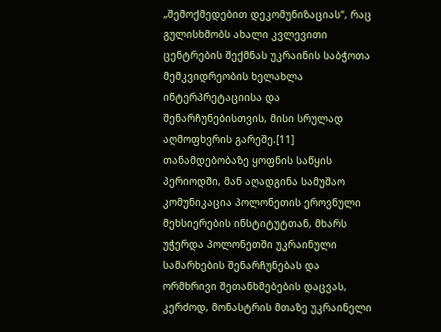„შემოქმედებით დეკომუნიზაციას“, რაც გულისხმობს ახალი კვლევითი ცენტრების შექმნას უკრაინის საბჭოთა მემკვიდრეობის ხელახლა ინტერპრეტაციისა და შენარჩუნებისთვის, მისი სრულად აღმოფხვრის გარეშე.[11] თანამდებობაზე ყოფნის საწყის პერიოდში, მან აღადგინა სამუშაო კომუნიკაცია პოლონეთის ეროვნული მეხსიერების ინსტიტუტთან, მხარს უჭერდა პოლონეთში უკრაინული სამარხების შენარჩუნებას და ორმხრივი შეთანხმებების დაცვას, კერძოდ, მონასტრის მთაზე უკრაინელი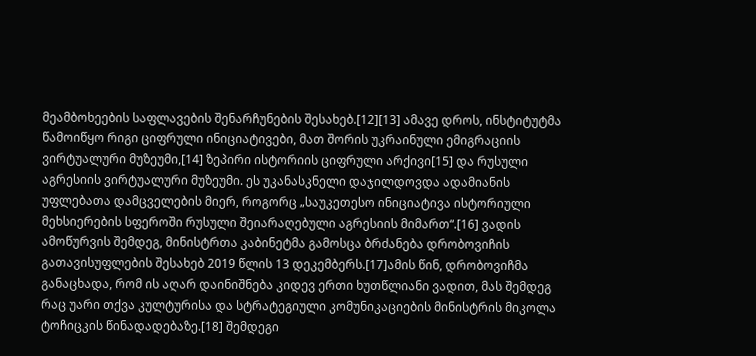მეამბოხეების საფლავების შენარჩუნების შესახებ.[12][13] ამავე დროს, ინსტიტუტმა წამოიწყო რიგი ციფრული ინიციატივები, მათ შორის უკრაინული ემიგრაციის ვირტუალური მუზეუმი,[14] ზეპირი ისტორიის ციფრული არქივი[15] და რუსული აგრესიის ვირტუალური მუზეუმი. ეს უკანასკნელი დაჯილდოვდა ადამიანის უფლებათა დამცველების მიერ, როგორც „საუკეთესო ინიციატივა ისტორიული მეხსიერების სფეროში რუსული შეიარაღებული აგრესიის მიმართ“.[16] ვადის ამოწურვის შემდეგ, მინისტრთა კაბინეტმა გამოსცა ბრძანება დრობოვიჩის გათავისუფლების შესახებ 2019 წლის 13 დეკემბერს.[17]ამის წინ, დრობოვიჩმა განაცხადა, რომ ის აღარ დაინიშნება კიდევ ერთი ხუთწლიანი ვადით, მას შემდეგ რაც უარი თქვა კულტურისა და სტრატეგიული კომუნიკაციების მინისტრის მიკოლა ტოჩიცკის წინადადებაზე.[18] შემდეგი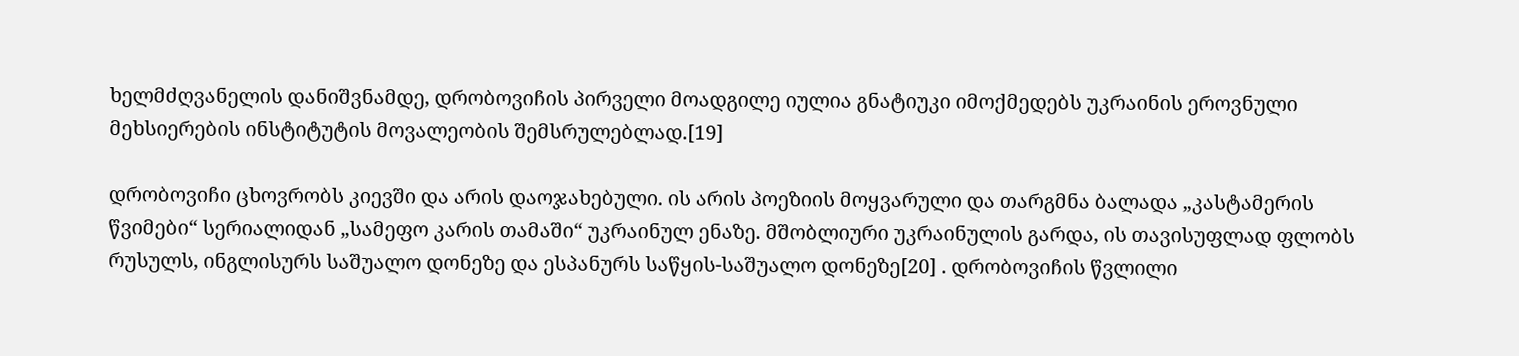ხელმძღვანელის დანიშვნამდე, დრობოვიჩის პირველი მოადგილე იულია გნატიუკი იმოქმედებს უკრაინის ეროვნული მეხსიერების ინსტიტუტის მოვალეობის შემსრულებლად.[19]

დრობოვიჩი ცხოვრობს კიევში და არის დაოჯახებული. ის არის პოეზიის მოყვარული და თარგმნა ბალადა „კასტამერის წვიმები“ სერიალიდან „სამეფო კარის თამაში“ უკრაინულ ენაზე. მშობლიური უკრაინულის გარდა, ის თავისუფლად ფლობს რუსულს, ინგლისურს საშუალო დონეზე და ესპანურს საწყის-საშუალო დონეზე[20] . დრობოვიჩის წვლილი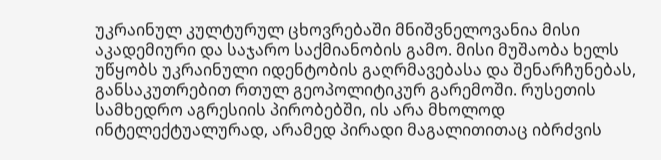უკრაინულ კულტურულ ცხოვრებაში მნიშვნელოვანია მისი აკადემიური და საჯარო საქმიანობის გამო. მისი მუშაობა ხელს უწყობს უკრაინული იდენტობის გაღრმავებასა და შენარჩუნებას, განსაკუთრებით რთულ გეოპოლიტიკურ გარემოში. რუსეთის სამხედრო აგრესიის პირობებში, ის არა მხოლოდ ინტელექტუალურად, არამედ პირადი მაგალითითაც იბრძვის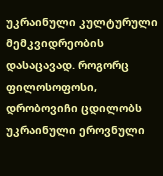უკრაინული კულტურული მემკვიდრეობის დასაცავად. როგორც ფილოსოფოსი, დრობოვიჩი ცდილობს უკრაინული ეროვნული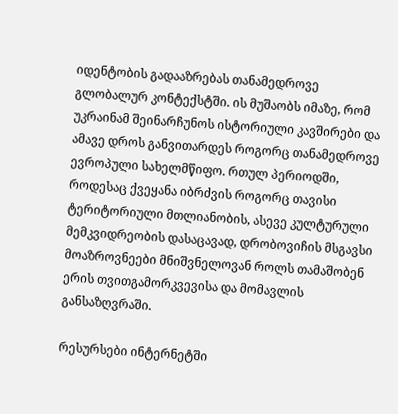იდენტობის გადააზრებას თანამედროვე გლობალურ კონტექსტში. ის მუშაობს იმაზე, რომ უკრაინამ შეინარჩუნოს ისტორიული კავშირები და ამავე დროს განვითარდეს როგორც თანამედროვე ევროპული სახელმწიფო. რთულ პერიოდში, როდესაც ქვეყანა იბრძვის როგორც თავისი ტერიტორიული მთლიანობის, ასევე კულტურული მემკვიდრეობის დასაცავად, დრობოვიჩის მსგავსი მოაზროვნეები მნიშვნელოვან როლს თამაშობენ ერის თვითგამორკვევისა და მომავლის განსაზღვრაში.

რესურსები ინტერნეტში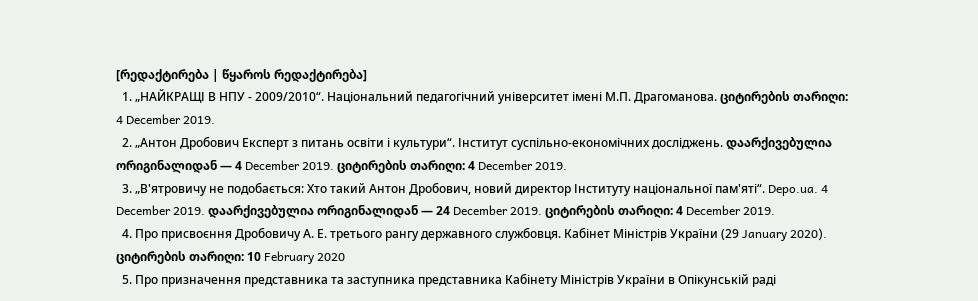[რედაქტირება | წყაროს რედაქტირება]
  1. „НАЙКРАЩІ В НПУ - 2009/2010“. Національний педагогічний університет імені М.П. Драгоманова. ციტირების თარიღი: 4 December 2019.
  2. „Антон Дробович Експерт з питань освіти і культури“. Інститут суспільно-економічних досліджень. დაარქივებულია ორიგინალიდან — 4 December 2019. ციტირების თარიღი: 4 December 2019.
  3. „В'ятровичу не подобається: Хто такий Антон Дробович, новий директор Інституту національної пам'яті“. Depo.ua. 4 December 2019. დაარქივებულია ორიგინალიდან — 24 December 2019. ციტირების თარიღი: 4 December 2019.
  4. Про присвоєння Дробовичу А. Е. третього рангу державного службовця. Кабінет Міністрів України (29 January 2020). ციტირების თარიღი: 10 February 2020
  5. Про призначення представника та заступника представника Кабінету Міністрів України в Опікунській раді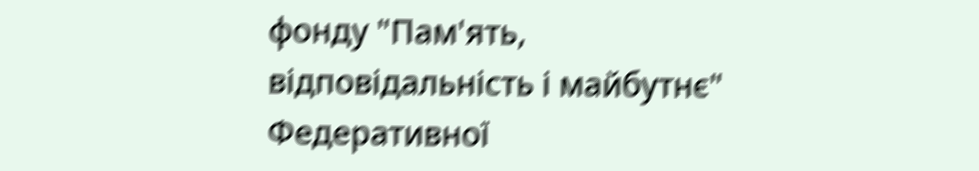фонду "Пам'ять, відповідальність і майбутнє" Федеративної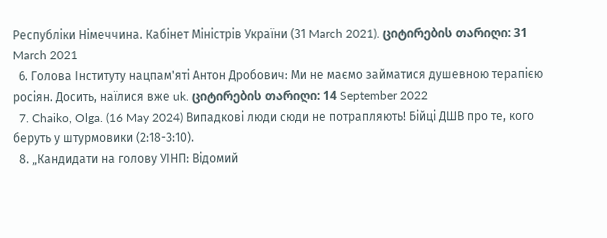Республіки Німеччина. Кабінет Міністрів України (31 March 2021). ციტირების თარიღი: 31 March 2021
  6. Голова Інституту нацпам'яті Антон Дробович: Ми не маємо займатися душевною терапією росіян. Досить, наїлися вже uk. ციტირების თარიღი: 14 September 2022
  7. Chaiko, Olga. (16 May 2024) Випадкові люди сюди не потрапляють! Бійці ДШВ про те, кого беруть у штурмовики (2:18-3:10).
  8. „Кандидати на голову УІНП: Відомий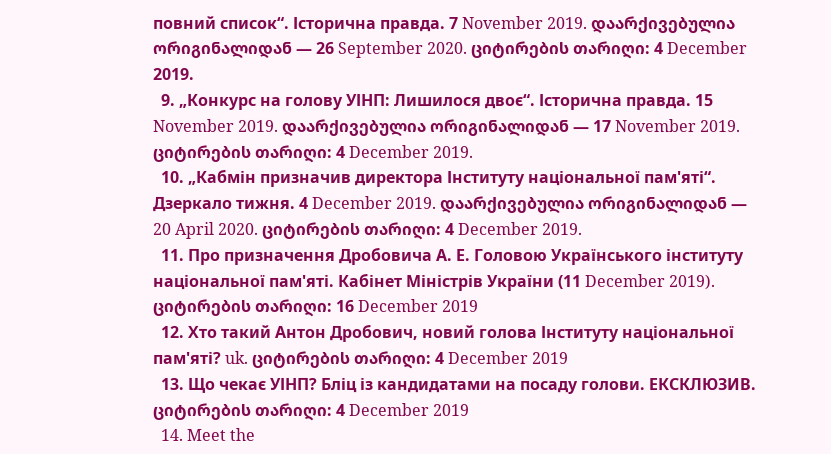повний список“. Історична правда. 7 November 2019. დაარქივებულია ორიგინალიდან — 26 September 2020. ციტირების თარიღი: 4 December 2019.
  9. „Конкурс на голову УІНП: Лишилося двоє“. Історична правда. 15 November 2019. დაარქივებულია ორიგინალიდან — 17 November 2019. ციტირების თარიღი: 4 December 2019.
  10. „Кабмін призначив директора Інституту національної пам'яті“. Дзеркало тижня. 4 December 2019. დაარქივებულია ორიგინალიდან — 20 April 2020. ციტირების თარიღი: 4 December 2019.
  11. Про призначення Дробовича А. Е. Головою Українського інституту національної пам'яті. Кабінет Міністрів України (11 December 2019). ციტირების თარიღი: 16 December 2019
  12. Хто такий Антон Дробович, новий голова Інституту національної пам'яті? uk. ციტირების თარიღი: 4 December 2019
  13. Що чекає УІНП? Бліц із кандидатами на посаду голови. ЕКСКЛЮЗИВ. ციტირების თარიღი: 4 December 2019
  14. Meet the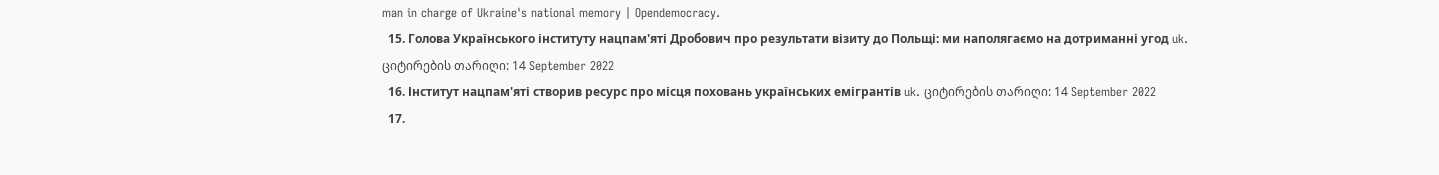man in charge of Ukraine's national memory | Opendemocracy.
  15. Голова Українського інституту нацпам'яті Дробович про результати візиту до Польщі: ми наполягаємо на дотриманні угод uk. ციტირების თარიღი: 14 September 2022
  16. Інститут нацпам'яті створив ресурс про місця поховань українських емігрантів uk. ციტირების თარიღი: 14 September 2022
  17.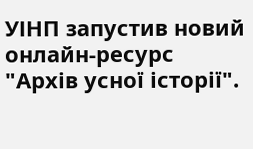УІНП запустив новий онлайн-ресурс "Архів усної історії".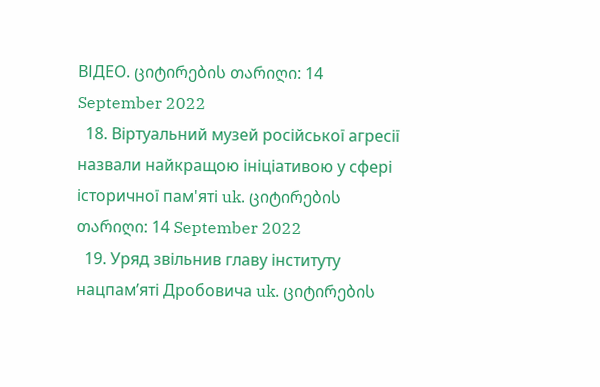ВІДЕО. ციტირების თარიღი: 14 September 2022
  18. Віртуальний музей російської агресії назвали найкращою ініціативою у сфері історичної пам'яті uk. ციტირების თარიღი: 14 September 2022
  19. Уряд звільнив главу інституту нацпам’яті Дробовича uk. ციტირების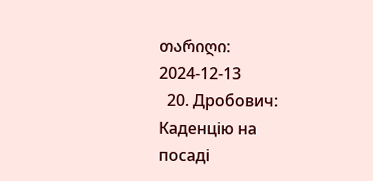თარიღი: 2024-12-13
  20. Дробович: Каденцію на посаді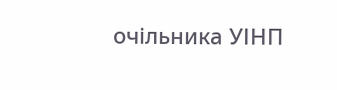очільника УІНП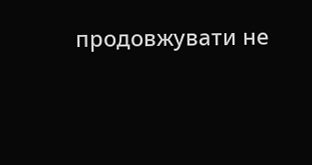продовжувати не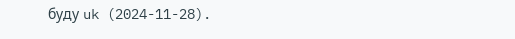буду uk (2024-11-28).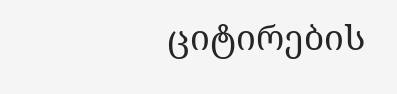ციტირების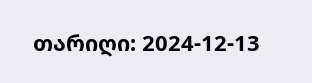თარიღი: 2024-12-13